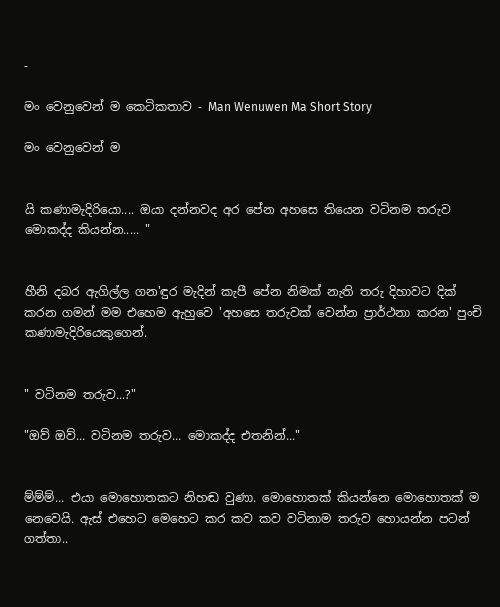-

මං වෙනුවෙන් ම කෙටිකතාව - Man Wenuwen Ma Short Story

මං වෙනුවෙන් ම


යි කණාමැදිරියො.... ඔයා දන්නවද අර පේන අහසෙ තියෙන වටිනම තරුව මොකද්ද කියන්න..... "


හීනි දබර ඇගිල්ල ගන'ඳුර මැදින් කැපී පේන නිමක් නැති තරු දිහාවට දික් කරන ගමන් මම එහෙම ඇහුවෙ 'අහසෙ තරුවක් වෙන්න ප්‍රාර්ථනා කරන' පුංචි කණාමැදිරියෙකුගෙන්.


" වටිනම තරුව...?"

"ඔව් ඔව්... වටිනම තරුව... මොකද්ද එතනින්..."


ම්ම්ම්... එයා මොහොතකට නිහඬ වුණා. මොහොතක් කියන්නෙ මොහොතක් ම නෙවෙයි. ඇස් එහෙට මෙහෙට කර කව කව වටිනාම තරුව හොයන්න පටන් ගත්තා..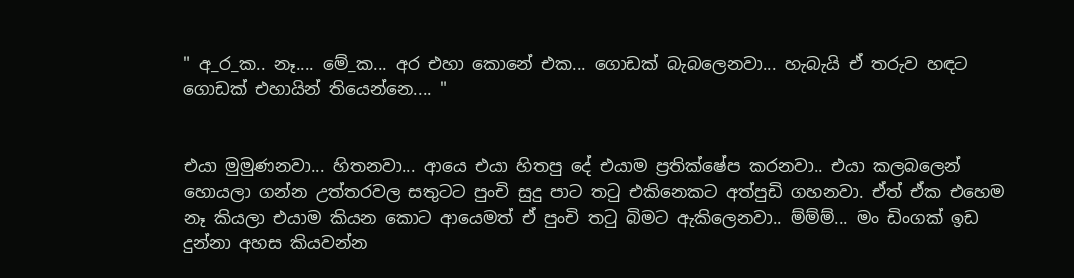" අ_ර_ක.. නෑ.... මේ_ක... අර එහා කොනේ එක... ගොඩක් බැබලෙනවා... හැබැයි ඒ තරුව හඳට ගොඩක් එහායින් තියෙන්නෙ.... "


එයා මුමුණනවා... හිතනවා... ආයෙ එයා හිතපු දේ එයාම ප්‍රතික්ෂේප කරනවා.. එයා කලබලෙන් හොයලා ගන්න උත්තරවල සතුටට පුංචි සුදු පාට තටු එකිනෙකට අත්පුඩි ගහනවා. ඒත් ඒක එහෙම නෑ කියලා එයාම කියන කොට ආයෙමත් ඒ පුංචි තටු බිමට ඇකිලෙනවා.. ම්ම්ම්... මං ඩිංගක් ඉඩ දුන්නා අහස කියවන්න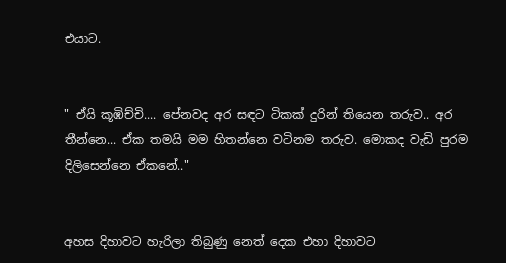එයාට.


" ඒයි කූඹිච්චි.... පේනවද අර සඳට ටිකක් දුරින් තියෙන තරුව.. අර තීන්නෙ... ඒක තමයි මම හිතන්නෙ වටිනම තරුව. මොකද වැඩි පුරම දිලිසෙන්නෙ ඒකනේ.."


අහස දිහාවට හැරිලා තිබුණු නෙත් දෙක එහා දිහාවට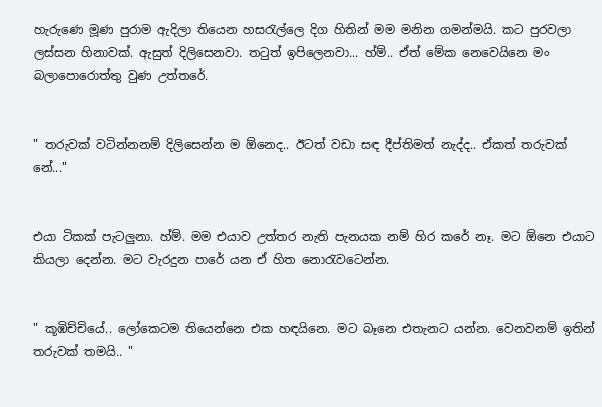හැරුණෙ මූණ පුරාම ඇදිලා තියෙන හසරැල්ලෙ දිග හිතින් මම මනින ගමන්මයි. කට පුරවලා ලස්සන හිනාවක්. ඇසුත් දිලිසෙනවා. තටුත් ඉපිලෙනවා... හ්ම්.. ඒත් මේක නෙවෙයිනෙ මං බලාපොරොත්තු වුණ උත්තරේ.


" තරුවක් වටින්නනම් දිලිසෙන්න ම ඕනෙද.. ඊටත් වඩා සඳ දීප්තිමත් නැද්ද.. ඒකත් තරුවක් නේ..."


එයා ටිකක් පැටලුනා. හ්ම්. මම එයාව උත්තර නැති පැනයක නම් හිර කරේ නෑ. මට ඕනෙ එයාට කියලා දෙන්න. මට වැරදුන පාරේ යන ඒ හිත නොරැවටෙන්න.


" කූඹිච්චියේ.. ලෝකෙටම තියෙන්නෙ එක හඳයිනෙ. මට බෑනෙ එතැනට යන්න. වෙනවනම් ඉතින් තරුවක් තමයි.. "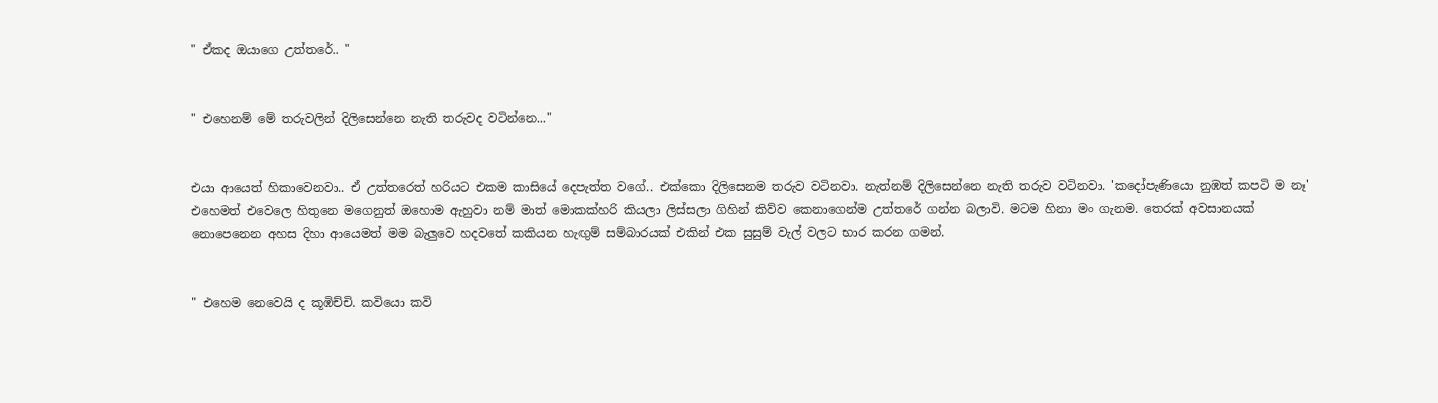" ඒකද ඔයාගෙ උත්තරේ.. "


" එහෙනම් මේ තරුවලින් දිලිසෙන්නෙ නැති තරුවද වටින්නෙ..."


එයා ආයෙත් හිකාවෙනවා.. ඒ උත්තරෙත් හරියට එකම කාසියේ දෙපැත්ත වගේ.. එක්කො දිලිසෙනම තරුව වටිනවා. නැත්නම් දිලිසෙන්නෙ නැති තරුව වටිනවා. 'කදෝපැණියො නුඹත් කපටි ම නෑ' එහෙමත් එවෙලෙ හිතුනෙ මගෙනුත් ඔහොම ඇහුවා නම් මාත් මොකක්හරි කියලා ලිස්සලා ගිහින් කිව්ව කෙනාගෙන්ම උත්තරේ ගන්න බලාවි. මටම හිනා මං ගැනම. තෙරක් අවසානයක් නොපෙනෙන අහස දිහා ආයෙමත් මම බැලුවෙ හදවතේ කකියන හැඟුම් සම්බාරයක් එකින් එක සුසුම් වැල් වලට භාර කරන ගමන්.


" එහෙම නෙවෙයි ද කූඹිච්චි. කවියො කවි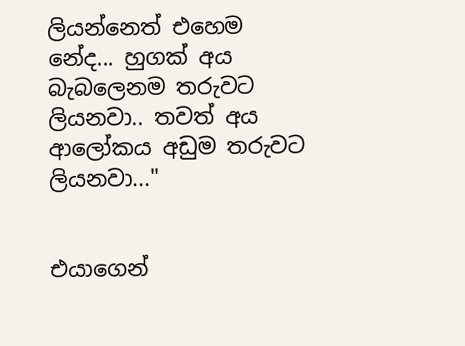ලියන්නෙත් එහෙම නේද... හුගක් අය බැබලෙනම තරුවට ලියනවා.. තවත් අය ආලෝකය අඩුම තරුවට ලියනවා..."


එයාගෙන්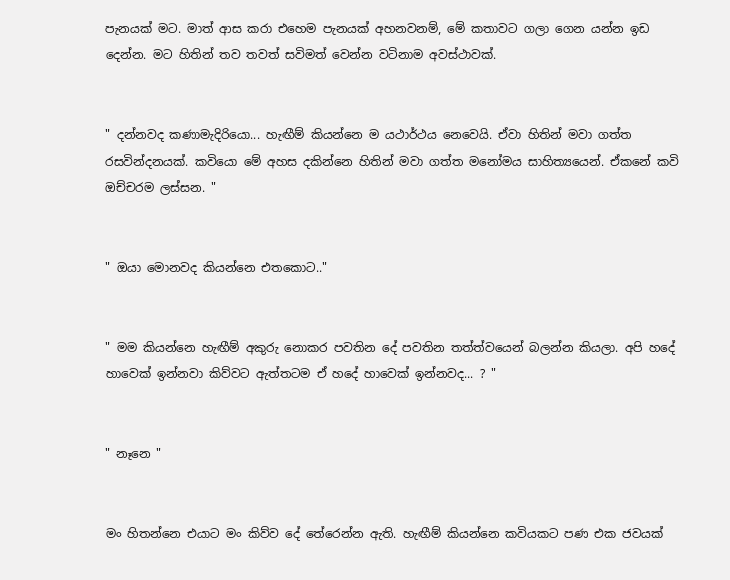පැනයක් මට. මාත් ආස කරා එහෙම පැනයක් අහනවනම්, මේ කතාවට ගලා ගෙන යන්න ඉඩ දෙන්න. මට හිතින් තව තවත් සවිමත් වෙන්න වටිනාම අවස්ථාවක්.


" දන්නවද කණාමැදිරියො... හැඟීම් කියන්නෙ ම යථාර්ථය නෙවෙයි. ඒවා හිතින් මවා ගත්ත රසවින්දනයක්. කවියො මේ අහස දකින්නෙ හිතින් මවා ගත්ත මනෝමය සාහිත්‍යයෙන්. ඒකනේ කවි ඔච්චරම ලස්සන. "


" ඔයා මොනවද කියන්නෙ එතකොට.."


" මම කියන්නෙ හැඟීම් අකුරු නොකර පවතින දේ පවතින තත්ත්වයෙන් බලන්න කියලා. අපි හදේ හාවෙක් ඉන්නවා කිව්වට ඇත්තටම ඒ හදේ හාවෙක් ඉන්නවද... ? "


" නෑනෙ "


මං හිතන්නෙ එයාට මං කිව්ව දේ තේරෙන්න ඇති. හැඟීම් කියන්නෙ කවියකට පණ එක ජවයක්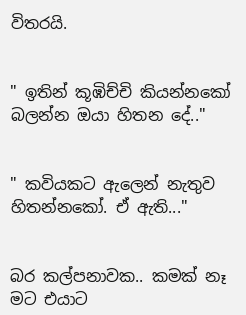විතරයි.


" ඉතින් කූඹිච්චි කියන්නකෝ බලන්න ඔයා හිතන දේ.."


" කවියකට ඇලෙන් නැතුව හිතන්නකෝ. ඒ ඇති..."


බර කල්පනාවක.. කමක් නෑ මට එයාට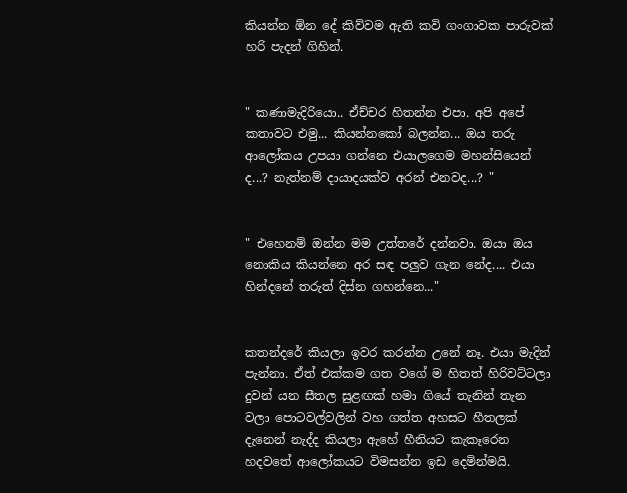කියන්න ඕන දේ කිව්වම ඇති කවි ගංගාවක පාරුවක් හරි පැදන් ගිහින්.


" කණාමැදිරියො.. ඒච්චර හිතන්න එපා. අපි අපේ කතාවට එමු... කියන්නකෝ බලන්න... ඔය තරු ආලෝකය උපයා ගන්නෙ එයාලගෙම මහන්සියෙන් ද...? නැත්නම් දායාදයක්ව අරන් එනවද...? "


" එහෙනම් ඔන්න මම උත්තරේ දන්නවා. ඔයා ඔය නොකිය කියන්නෙ අර සඳ පලුව ගැන නේද.... එයා හින්දනේ තරුත් දිස්න ගහන්නෙ..."


කතන්දරේ කියලා ඉවර කරන්න උනේ නෑ. එයා මැදින් පැන්නා. ඒත් එක්කම ගත වගේ ම හිතත් හිරිවට්ටලා දුවන් යන සීතල සුළඟක් හමා ගියේ තැනින් තැන වලා පොටවල්වලින් වහ ගත්ත අහසට හීතලක් දැනෙන් නැද්ද කියලා ඇහේ හීනියට කැකෑරෙන හදවතේ ආලෝකයට විමසන්න ඉඩ දෙමින්මයි.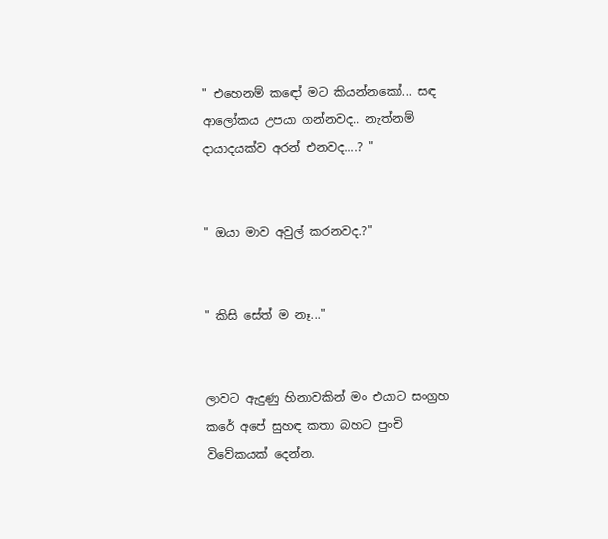" එහෙනම් කඳෝ මට කියන්නකෝ... සඳ ආලෝකය උපයා ගන්නවද.. නැත්නම් දායාදයක්ව අරන් එනවද....? "


" ඔයා මාව අවුල් කරනවද.?"


" කිසි සේත් ම නෑ..."


ලාවට ඇදුණු හිනාවකින් මං එයාට සංග්‍රහ කරේ අපේ සුහඳ කතා බහට පුංචි විවේකයක් දෙන්න.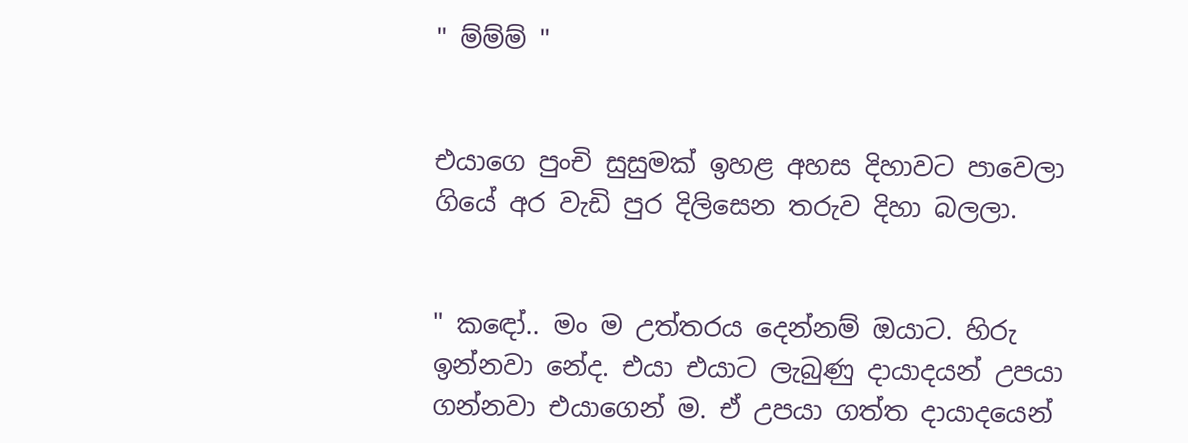" ම්ම්ම් "


එයාගෙ පුංචි සුසුමක් ඉහළ අහස දිහාවට පාවෙලා ගියේ අර වැඩි පුර දිලිසෙන තරුව දිහා බලලා.


" කඳෝ.. මං ම උත්තරය දෙන්නම් ඔයාට. හිරු ඉන්නවා නේද. එයා එයාට ලැබුණු දායාදයන් උපයා ගන්නවා එයාගෙන් ම. ඒ උපයා ගත්ත දායාදයෙන්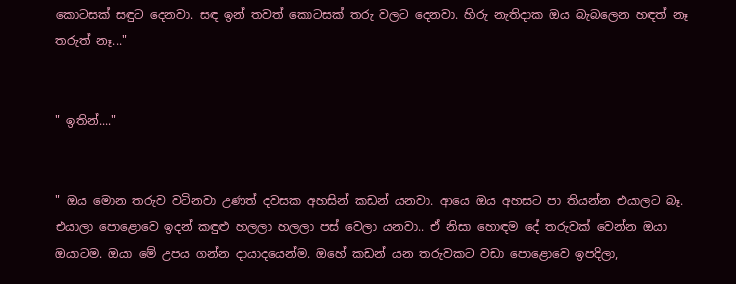කොටසක් සඳුට දෙනවා. සඳ ඉන් තවත් කොටසක් තරු වලට දෙනවා. හිරු නැතිදාක ඔය බැබලෙන හඳත් නෑ තරුත් නෑ..."


" ඉතින්...."


" ඔය මොන තරුව වටිනවා උණත් දවසක අහසින් කඩන් යනවා. ආයෙ ඔය අහසට පා තියන්න එයාලට බෑ. එයාලා පොළොවෙ ඉදන් කඳුළු හලලා හලලා පස් වෙලා යනවා.. ඒ නිසා හොඳම දේ තරුවක් වෙන්න ඔයා ඔයාටම. ඔයා මේ උපය ගන්න දායාදයෙන්ම. ඔහේ කඩන් යන තරුවකට වඩා පොළොවෙ ඉපදිලා,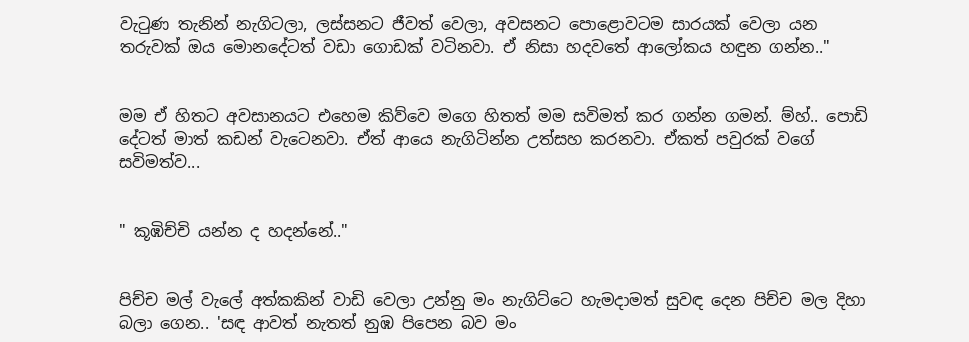වැටුණ තැනින් නැගිටලා, ලස්සනට ජීවත් වෙලා, අවසනට පොළොවටම සාරයක් වෙලා යන තරුවක් ඔය මොනදේටත් වඩා ගොඩක් වටිනවා. ඒ නිසා හදවතේ ආලෝකය හඳුන ගන්න.."


මම ඒ හිතට අවසානයට එහෙම කිව්වෙ මගෙ හිතත් මම සවිමත් කර ගන්න ගමන්. ම්හ්.. පොඩි දේටත් මාත් කඩන් වැටෙනවා. ඒත් ආයෙ නැගිටින්න උත්සහ කරනවා. ඒකත් පවුරක් වගේ සවිමත්ව...


" කූඹිච්චි යන්න ද හදන්නේ.."


පිච්ච මල් වැලේ අත්කකින් වාඩි වෙලා උන්නු මං නැගිට්ටෙ හැමදාමත් සුවඳ දෙන පිච්ච මල දිහා බලා ගෙන.. 'සඳ ආවත් නැතත් නුඹ පිපෙන බව මං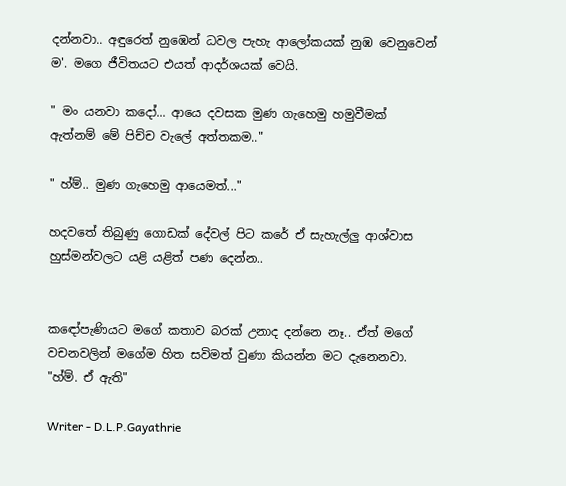දන්නවා.. අඳුරෙත් නුඹෙන් ධවල පැහැ ආලෝකයක් නුඹ වෙනුවෙන් ම'. මගෙ ජීවිතයට එයත් ආදර්ශයක් වෙයි.

" මං යනවා කදෝ... ආයෙ දවසක මුණ ගැහෙමු හමුවීමක් ඇත්නම් මේ පිච්ච වැලේ අත්තකම.."

" හ්ම්.. මුණ ගැහෙමු ආයෙමත්..."

හදවතේ තිබුණු ගොඩක් දේවල් පිට කරේ ඒ සැහැල්ලු ආශ්වාස හුස්මන්වලට යළි යළිත් පණ දෙන්න..


කඳෝපැණියට මගේ කතාව බරක් උනාද දන්නෙ නෑ.. ඒත් මගේ වචනවලින් මගේම හිත සවිමත් වුණා කියන්න මට දැනෙනවා. "හ්ම්. ඒ ඇති"

Writer - D.L.P.Gayathrie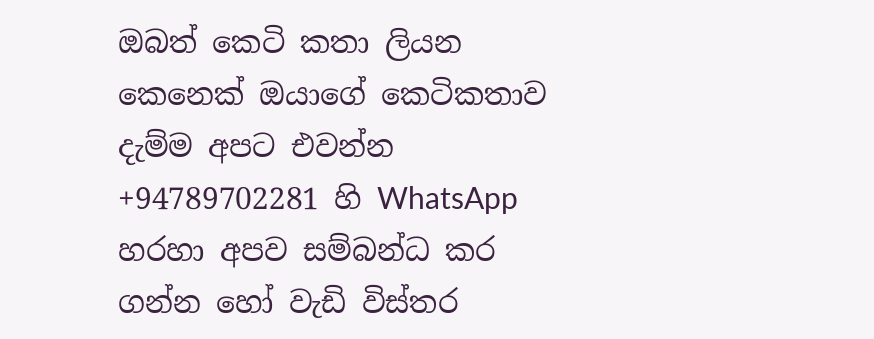ඔබත් කෙටි කතා ලියන කෙනෙක් ඔයාගේ කෙටිකතාව දැම්ම අපට එවන්න +94789702281 හි WhatsApp හරහා අපව සම්බන්ධ කර ගන්න හෝ වැඩි විස්තර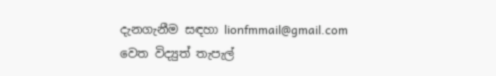දැනගැනීම සඳහා lionfmmail@gmail.com වෙත විද්‍යුත් තැපැල්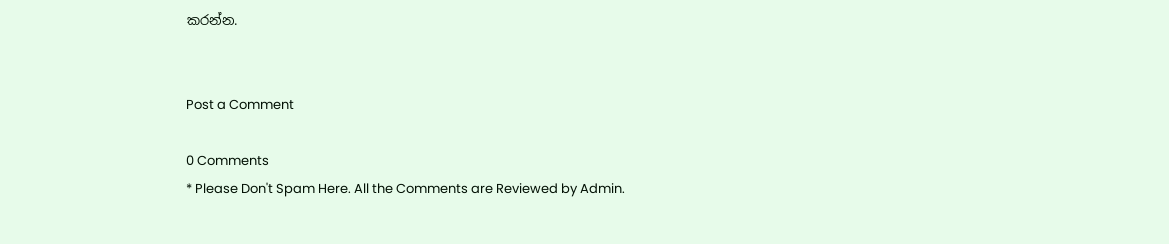කරන්න.


Post a Comment

0 Comments
* Please Don't Spam Here. All the Comments are Reviewed by Admin.